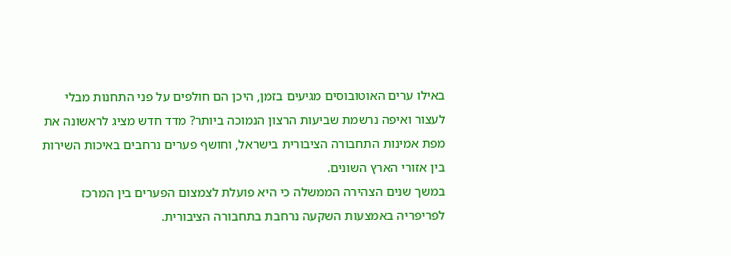באילו ערים האוטובוסים מגיעים בזמן, היכן הם חולפים על פני התחנות מבלי לעצור ואיפה נרשמת שביעות הרצון הנמוכה ביותר? מדד חדש מציג לראשונה את מפת אמינות התחבורה הציבורית בישראל, וחושף פערים נרחבים באיכות השירות בין אזורי הארץ השונים.
במשך שנים הצהירה הממשלה כי היא פועלת לצמצום הפערים בין המרכז לפריפריה באמצעות השקעה נרחבת בתחבורה הציבורית.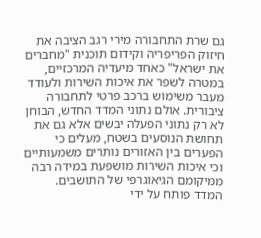גם שרת התחבורה מירי רגב הציבה את חיזוק הפריפריה וקידום תוכנית "מחברים את ישראל" כאחד מיעדיה המרכזיים, במטרה לשפר את איכות השירות ולעודד מעבר משימוש ברכב פרטי לתחבורה ציבורית. אולם נתוני המדד החדש, הבוחן לא רק נתוני הפעלה יבשים אלא גם את תחושת הנוסעים בשטח, מעלים כי הפערים בין האזורים נותרים משמעותיים וכי איכות השירות מושפעת במידה רבה ממיקומם הגיאוגרפי של התושבים.
המדד פותח על ידי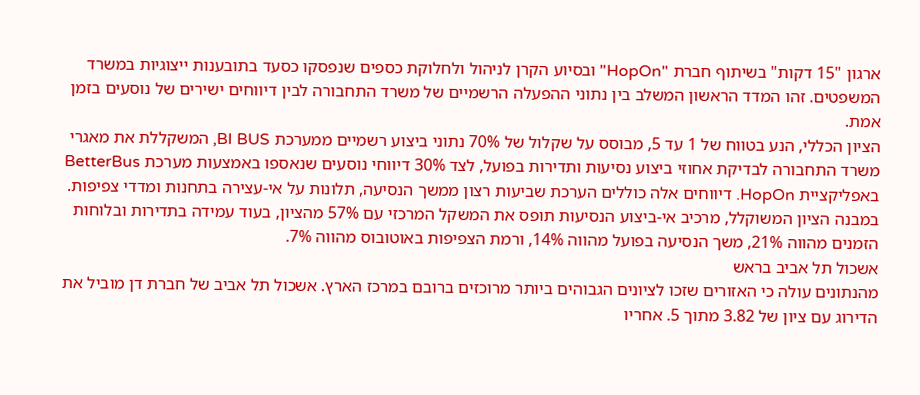ארגון "15 דקות" בשיתוף חברת "HopOn" ובסיוע הקרן לניהול ולחלוקת כספים שנפסקו כסעד בתובענות ייצוגיות במשרד המשפטים. זהו המדד הראשון המשלב בין נתוני ההפעלה הרשמיים של משרד התחבורה לבין דיווחים ישירים של נוסעים בזמן אמת.
הציון הכללי, הנע בטווח של 1 עד 5, מבוסס על שקלול של 70% נתוני ביצוע רשמיים ממערכת BI BUS, המשקללת את מאגרי משרד התחבורה לבדיקת אחוזי ביצוע נסיעות ותדירות בפועל, לצד 30% דיווחי נוסעים שנאספו באמצעות מערכת BetterBus באפליקציית HopOn. דיווחים אלה כוללים הערכת שביעות רצון ממשך הנסיעה, תלונות על אי-עצירה בתחנות ומדדי צפיפות. במבנה הציון המשוקלל, מרכיב אי-ביצוע הנסיעות תופס את המשקל המרכזי עם 57% מהציון, בעוד עמידה בתדירות ובלוחות הזמנים מהווה 21%, משך הנסיעה בפועל מהווה 14%, ורמת הצפיפות באוטובוס מהווה 7%.
אשכול תל אביב בראש
מהנתונים עולה כי האזורים שזכו לציונים הגבוהים ביותר מרוכזים ברובם במרכז הארץ. אשכול תל אביב של חברת דן מוביל את הדירוג עם ציון של 3.82 מתוך 5. אחריו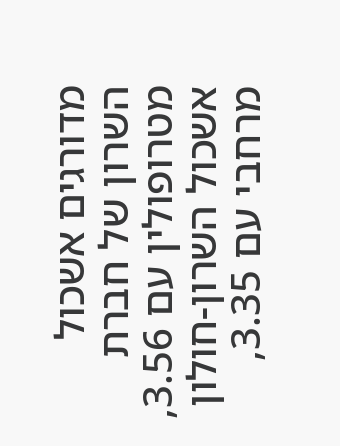מדורגים אשכול השרון של חברת מטרופולין עם 3.56, אשכול השרון-חולון מרחבי עם 3.35,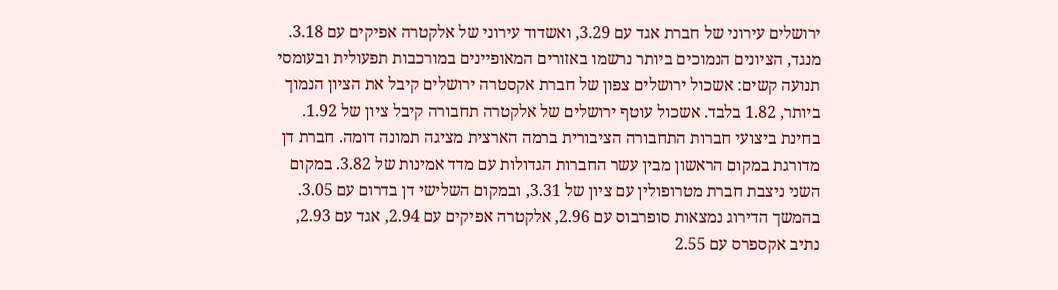ירושלים עירוני של חברת אגד עם 3.29, ואשדוד עירוני של אלקטרה אפיקים עם 3.18. מנגד, הציונים הנמוכים ביותר נרשמו באזורים המאופיינים במורכבות תפעולית ובעומסי תנועה קשים: אשכול ירושלים צפון של חברת אקסטרה ירושלים קיבל את הציון הנמוך ביותר, 1.82 בלבד. אשכול עוטף ירושלים של אלקטרה תחבורה קיבל ציון של 1.92.
בחינת ביצועי חברות התחבורה הציבורית ברמה הארצית מציגה תמונה דומה. חברת דן מדורגת במקום הראשון מבין עשר החברות הגדולות עם מדד אמינות של 3.82. במקום השני ניצבת חברת מטרופולין עם ציון של 3.31, ובמקום השלישי דן בדרום עם 3.05. בהמשך הדירוג נמצאות סופרבוס עם 2.96, אלקטרה אפיקים עם 2.94, אגד עם 2.93, נתיב אקספרס עם 2.55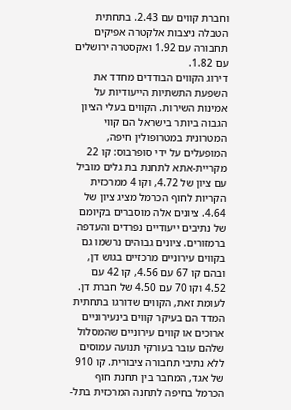וחברת קווים עם 2.43. בתחתית הטבלה ניצבות אלקטרה אפיקים תחבורה עם 1.92 ואקסטרה ירושלים עם 1.82.
דירוג הקווים הבודדים מחדד את השפעת התשתיות הייעודיות על אמינות השירות. הקווים בעלי הציון הגבוה ביותר בישראל הם קווי המטרונית במטרופולין חיפה, המופעלים על ידי סופרבוס: קו 22 מקריית-אתא לתחנת בת גלים מוביל עם ציון של 4.72, וקו 4 ממרכזית הקריות לחוף הכרמל מציג ציון של 4.64. ציונים אלה מוסברים בקיומם של נתיבים ייעודיים נפרדים והעדפה ברמזורים. ציונים גבוהים נרשמו גם בקווים עירוניים מרכזיים בגוש דן, ובהם קו 67 עם 4.56, קו 42 עם 4.52 וקו 70 עם 4.50 של חברת דן.
לעומת זאת, הקווים שדורגו בתחתית המדד הם בעיקר קווים בינעירוניים ארוכים או קווים עירוניים שהמסלול שלהם עובר בעורקי תנועה עמוסים ללא נתיבי תחבורה ציבורית. קו 910 של אגד, המחבר בין תחנת חוף הכרמל בחיפה לתחנה המרכזית בתל-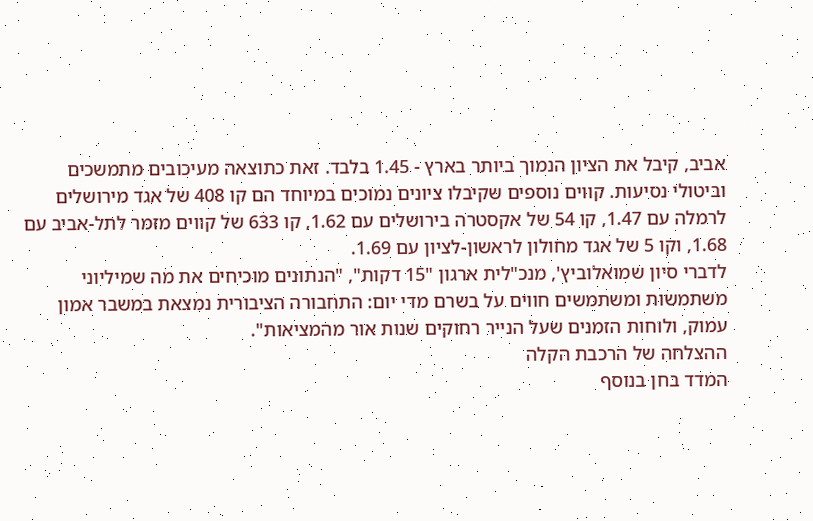אביב, קיבל את הציון הנמוך ביותר בארץ - 1.45 בלבד. זאת כתוצאה מעיכובים מתמשכים וביטולי נסיעות. קווים נוספים שקיבלו ציונים נמוכים במיוחד הם קו 408 של אגד מירושלים לרמלה עם 1.47, קו 54 של אקסטרה בירושלים עם 1.62, קו 633 של קווים מזמר לתל-אביב עם 1.68, וקו 5 של אגד מחולון לראשון-לציון עם 1.69.
לדברי סיון שמואלוביץ', מנכ"לית ארגון "15 דקות", "הנתונים מוכיחים את מה שמיליוני משתמשות ומשתמשים חווים על בשרם מדי יום: התחבורה הציבורית נמצאת במשבר אמון עמוק, ולוחות הזמנים שעל הנייר רחוקים שנות אור מהמציאות".
ההצלחה של הרכבת הקלה
המדד בחן בנוסף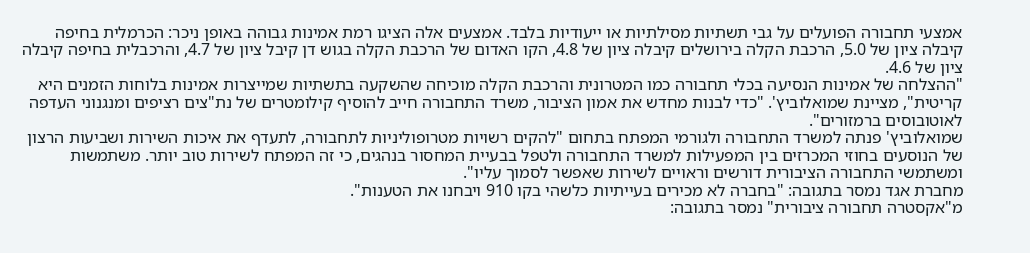אמצעי תחבורה הפועלים על גבי תשתיות מסילתיות או ייעודיות בלבד. אמצעים אלה הציגו רמת אמינות גבוהה באופן ניכר: הכרמלית בחיפה קיבלה ציון של 5.0, הרכבת הקלה בירושלים קיבלה ציון של 4.8, הקו האדום של הרכבת הקלה בגוש דן קיבל ציון של 4.7, והרכבלית בחיפה קיבלה ציון של 4.6.
"ההצלחה של אמינות הנסיעה בכלי תחבורה כמו המטרונית והרכבת הקלה מוכיחה שהשקעה בתשתיות שמייצרות אמינות בלוחות הזמנים היא קריטית", מציינת שמואלוביץ'. "כדי לבנות מחדש את אמון הציבור, משרד התחבורה חייב להוסיף קילומטרים של נת"צים רציפים ומנגנוני העדפה לאוטובוסים ברמזורים".
שמואלוביץ' פנתה למשרד התחבורה ולגורמי המפתח בתחום "להקים רשויות מטרופוליניות לתחבורה, לתעדף את איכות השירות ושביעות הרצון של הנוסעים בחוזי המכרזים בין המפעילות למשרד התחבורה ולטפל בבעיית המחסור בנהגים, כי זה המפתח לשירות טוב יותר. משתמשות ומשתמשי התחבורה הציבורית דורשים וראויים לשירות שאפשר לסמוך עליו".
מחברת אגד נמסר בתגובה: "בחברה לא מכירים בעייתיות כלשהי בקו 910 ויבחנו את הטענות".
מ"אקסטרה תחבורה ציבורית" נמסר בתגובה: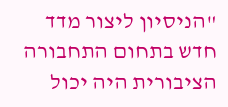"הניסיון ליצור מדד חדש בתחום התחבורה הציבורית היה יכול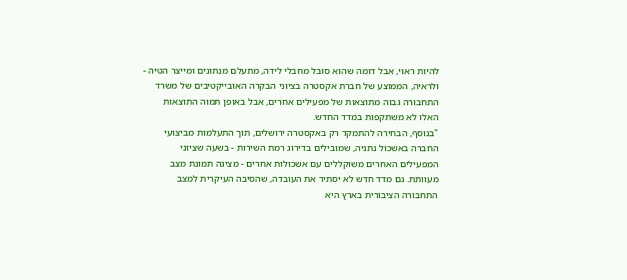להיות ראוי, אבל דומה שהוא סובל מחבלי לידה, מתעלם מנתונים ומייצר הטיה - ולראיה, הממוצע של חברת אקסטרה בציוני הבקרה האובייקטיבים של משרד התחבורה גבוה מתוצאות של מפעילים אחרים, אבל באופן תמוה התוצאות האלו לא משתקפות במדד החדש.
"בנוסף, הבחירה להתמקד רק באקסטרה ירושלים, תוך התעלמות מביצועי החברה באשכול נתניה, שמובילים בדירוג רמת השירות - בשעה שציוני המפעילים האחרים משוקללים עם אשכולות אחרים - מציגה תמונת מצב מעוותת. גם מדד חדש לא יסתיר את העובדה, שהסיבה העיקרית למצב התחבורה הציבורית בארץ היא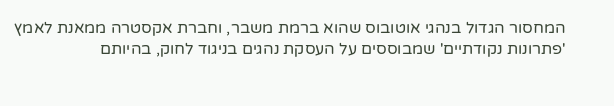המחסור הגדול בנהגי אוטובוס שהוא ברמת משבר, וחברת אקסטרה ממאנת לאמץ 'פתרונות נקודתיים' שמבוססים על העסקת נהגים בניגוד לחוק, בהיותם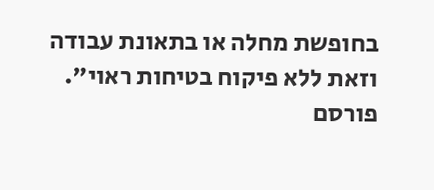בחופשת מחלה או בתאונת עבודה וזאת ללא פיקוח בטיחות ראוי".
פורסם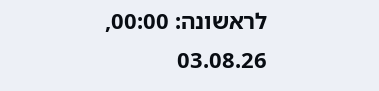לראשונה: 00:00, 03.08.26